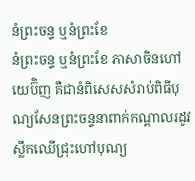នំព្រះចន្ទ ឬនំព្រះខែ
នំព្រះចន្ទ ឬនំព្រះខែ ភាសាចិនហៅយេប៊ិញ គឺជានំពិសេសសំរាប់ពិធីបុណ្យសែនព្រះចន្ទនាពាក់កណ្តាលរដូវស្លឹកឈើជ្រុះហៅបុណ្យ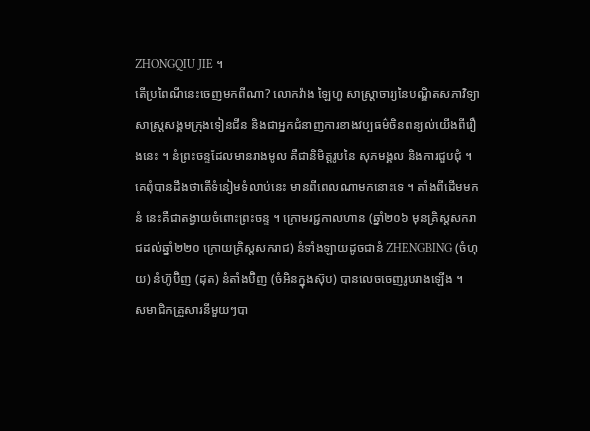ZHONGQIU JIE ។
តើប្រពៃណីនេះចេញមកពីណា? លោកវ៉ាង ឡៃហួ សាស្ត្រាចារ្យនៃបណ្ឌិតសភាវិទ្យាសាស្ត្រសង្គមក្រុងទៀនជីន និងជាអ្នកជំនាញការខាងវប្បធម៌ចិនពន្យល់យើងពីរឿងនេះ ។ នំព្រះចន្ទដែលមានរាងមូល គឺជានិមិត្តរូបនៃ សុភមង្គល និងការជួបជុំ ។ គេពុំបានដឹងថាតើទំនៀមទំលាប់នេះ មានពីពេលណាមកនោះទេ ។ តាំងពីដើមមក នំ នេះគឺជាតង្វាយចំពោះព្រះចន្ទ ។ ក្រោមរជ្ជកាលហាន (ឆ្នាំ២០៦ មុនគ្រិស្តសករាជដល់ឆ្នាំ២២០ ក្រោយគ្រិស្តសករាជ) នំទាំងឡាយដូចជានំ ZHENGBING (ចំហុយ) នំហ៊ូប៊ិញ (ដុត) នំតាំងប៊ិញ (ចំអិនក្នុងស៊ុប) បានលេចចេញរូបរាងឡើង ។
សមាជិកគ្រួសារនីមួយៗបា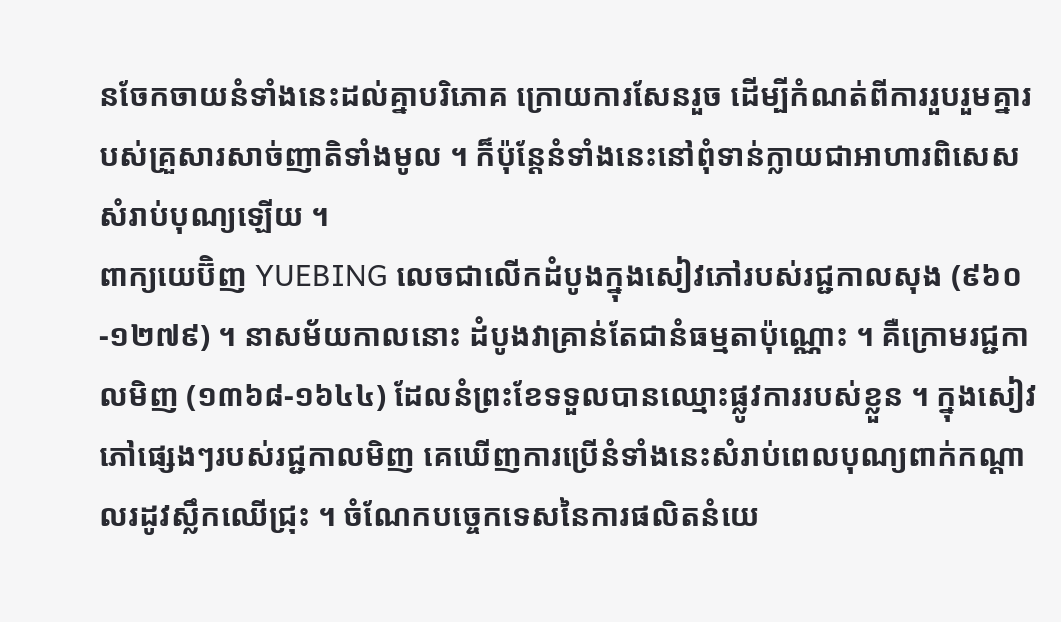នចែកចាយនំទាំងនេះដល់គ្នាបរិភោគ ក្រោយការសែនរួច ដើម្បីកំណត់ពីការរួបរួមគ្នារបស់គ្រួសារសាច់ញាតិទាំងមូល ។ ក៏ប៉ុន្តែនំទាំងនេះនៅពុំទាន់ក្លាយជាអាហារពិសេសសំរាប់បុណ្យឡើយ ។
ពាក្យយេប៊ិញ YUEBING លេចជាលើកដំបូងក្នុងសៀវភៅរបស់រជ្ជកាលសុង (៩៦០-១២៧៩) ។ នាសម័យកាលនោះ ដំបូងវាគ្រាន់តែជានំធម្មតាប៉ុណ្ណោះ ។ គឺក្រោមរជ្ជកាលមិញ (១៣៦៨-១៦៤៤) ដែលនំព្រះខែទទួលបានឈ្មោះផ្លូវការរបស់ខ្លួន ។ ក្នុងសៀវភៅផ្សេងៗរបស់រជ្ជកាលមិញ គេឃើញការប្រើនំទាំងនេះសំរាប់ពេលបុណ្យពាក់កណ្តាលរដូវស្លឹកឈើជ្រុះ ។ ចំណែកបច្ចេកទេសនៃការផលិតនំយេ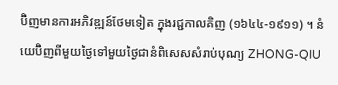ប៊ិញមានការអភិវឌ្ឍន៍ថែមទៀត ក្នុងរជ្ជកាលគិញ (១៦៤៤-១៩១១) ។ នំយេប៊ិញពីមួយថ្ងៃទៅមួយថ្ងៃជានំពិសេសសំរាប់បុណ្យ ZHONG-QIU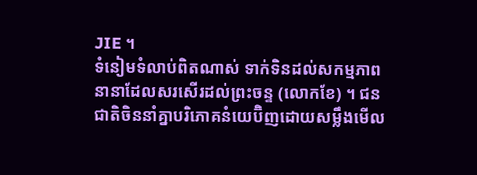JIE ។
ទំនៀមទំលាប់ពិតណាស់ ទាក់ទិនដល់សកម្មភាពនានាដែលសរសើរដល់ព្រះចន្ទ (លោកខែ) ។ ជនជាតិចិននាំគ្នាបរិភោគនំយេប៊ិញដោយសម្លឹងមើល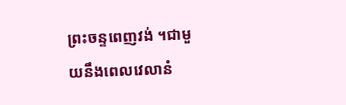ព្រះចន្ទពេញវង់ ។ជាមួយនឹងពេលវេលានំ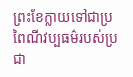ព្រះខែក្លាយទៅជាប្រពៃណីវប្បធម៌របស់ប្រជា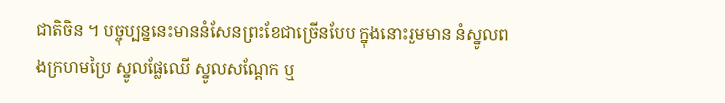ជាតិចិន ។ បច្ចុប្បន្ននេះមាននំសែនព្រះខែជាច្រើនបែប ក្នុងនោះរួមមាន នំស្នូលពងក្រហមប្រៃ ស្នូលផ្លែឈើ ស្នូលសណ្តែក ឬ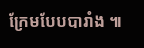ក្រែមបែបបារាំង ៕